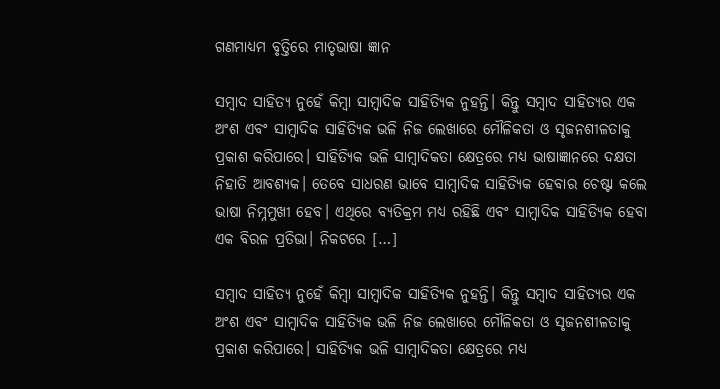ଗଣମାଧ୍ୟମ ବୃତ୍ତିରେ ମାତୃଭାଷା ଜ୍ଞାନ

ସମ୍ୱାଦ ସାହିତ୍ୟ ନୁହେଁ କିମ୍ୱା ସାମ୍ୱାଦିକ ସାହିତ୍ୟିକ ନୁହନ୍ତି। କିନ୍ତୁ ସମ୍ୱାଦ ସାହିତ୍ୟର ଏକ ଅଂଶ ଏବଂ ସାମ୍ୱାଦିକ ସାହିତ୍ୟିକ ଭଳି ନିଜ ଲେଖାରେ ମୌଳିକତା ଓ ସୃଜନଶୀଳତାକୁ ପ୍ରକାଶ କରିପାରେ। ସାହିତ୍ୟିକ ଭଳି ସାମ୍ୱାଦିକତା କ୍ଷେତ୍ରରେ ମଧ୍ୟ ଭାଷାଜ୍ଞାନରେ ଦକ୍ଷତା ନିହାତି ଆବଶ୍ୟକ। ତେବେ ସାଧରଣ ଭାବେ ସାମ୍ୱାଦିକ ସାହିତ୍ୟିକ ହେବାର ଚେଷ୍ଟା କଲେ ଭାଷା ନିମ୍ନମୁଖୀ ହେବ। ଏଥିରେ ବ୍ୟତିକ୍ରମ ମଧ୍ୟ ରହିଛି ଏବଂ ସାମ୍ୱାଦିକ ସାହିତ୍ୟିକ ହେବା ଏକ ବିରଳ ପ୍ରତିଭା। ନିକଟରେ […]

ସମ୍ୱାଦ ସାହିତ୍ୟ ନୁହେଁ କିମ୍ୱା ସାମ୍ୱାଦିକ ସାହିତ୍ୟିକ ନୁହନ୍ତି। କିନ୍ତୁ ସମ୍ୱାଦ ସାହିତ୍ୟର ଏକ ଅଂଶ ଏବଂ ସାମ୍ୱାଦିକ ସାହିତ୍ୟିକ ଭଳି ନିଜ ଲେଖାରେ ମୌଳିକତା ଓ ସୃଜନଶୀଳତାକୁ ପ୍ରକାଶ କରିପାରେ। ସାହିତ୍ୟିକ ଭଳି ସାମ୍ୱାଦିକତା କ୍ଷେତ୍ରରେ ମଧ୍ୟ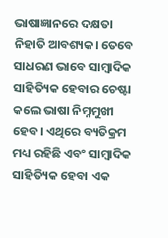ଭାଷାଜ୍ଞାନରେ ଦକ୍ଷତା ନିହାତି ଆବଶ୍ୟକ। ତେବେ ସାଧରଣ ଭାବେ ସାମ୍ୱାଦିକ ସାହିତ୍ୟିକ ହେବାର ଚେଷ୍ଟା କଲେ ଭାଷା ନିମ୍ନମୁଖୀ ହେବ। ଏଥିରେ ବ୍ୟତିକ୍ରମ ମଧ୍ୟ ରହିଛି ଏବଂ ସାମ୍ୱାଦିକ ସାହିତ୍ୟିକ ହେବା ଏକ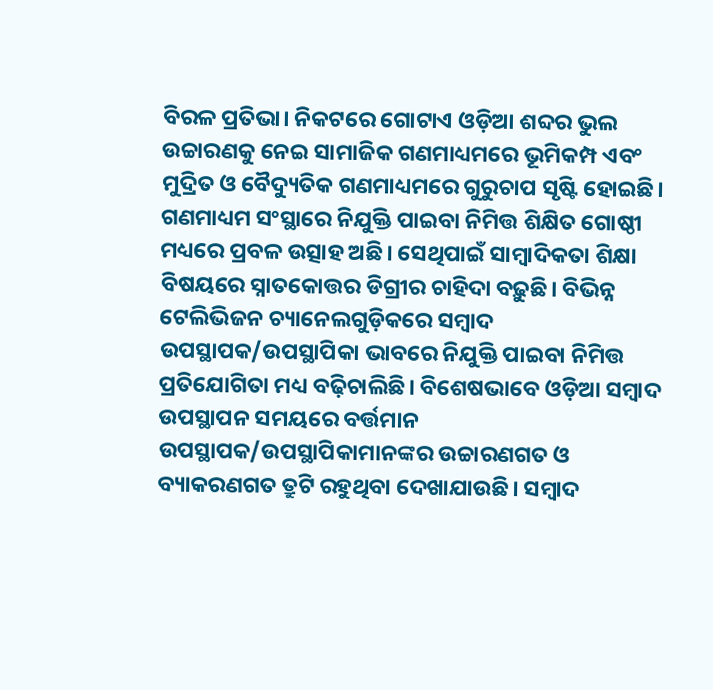ବିରଳ ପ୍ରତିଭା। ନିକଟରେ ଗୋଟାଏ ଓଡ଼ିଆ ଶବ୍ଦର ଭୁଲ ଉଚ୍ଚାରଣକୁ ନେଇ ସାମାଜିକ ଗଣମାଧ୍ୟମରେ ଭୂମିକମ୍ପ ଏବଂ ମୁଦ୍ରିତ ଓ ବୈଦ୍ୟୁତିକ ଗଣମାଧ୍ୟମରେ ଗୁରୁଚାପ ସୃଷ୍ଟି ହୋଇଛି। ଗଣମାଧ୍ୟମ ସଂସ୍ଥାରେ ନିଯୁକ୍ତି ପାଇବା ନିମିତ୍ତ ଶିକ୍ଷିତ ଗୋଷ୍ଠୀ ମଧ୍ୟରେ ପ୍ରବଳ ଉତ୍ସାହ ଅଛି। ସେଥିପାଇଁ ସାମ୍ୱାଦିକତା ଶିକ୍ଷା ବିଷୟରେ ସ୍ନାତକୋତ୍ତର ଡିଗ୍ରୀର ଚାହିଦା ବଢ଼ୁଛି। ବିଭିନ୍ନ ଟେଲିଭିଜନ ଚ୍ୟାନେଲଗୁଡ଼ିକରେ ସମ୍ୱାଦ ଉପସ୍ଥାପକ/ଉପସ୍ଥାପିକା ଭାବରେ ନିଯୁକ୍ତି ପାଇବା ନିମିତ୍ତ ପ୍ରତିଯୋଗିତା ମଧ୍ୟ ବଢ଼ିଚାଲିଛି। ବିଶେଷଭାବେ ଓଡ଼ିଆ ସମ୍ୱାଦ ଉପସ୍ଥାପନ ସମୟରେ ବର୍ତ୍ତମାନ ଉପସ୍ଥାପକ/ଉପସ୍ଥାପିକାମାନଙ୍କର ଉଚ୍ଚାରଣଗତ ଓ ବ୍ୟାକରଣଗତ ତ୍ରୁଟି ରହୁଥିବା ଦେଖାଯାଉଛି। ସମ୍ୱାଦ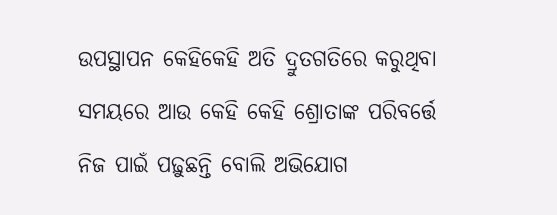ଉପସ୍ଥାପନ କେହିକେହି ଅତି ଦ୍ରୁତଗତିରେ କରୁଥିବା ସମୟରେ ଆଉ କେହି କେହି ଶ୍ରୋତାଙ୍କ ପରିବର୍ତ୍ତେ ନିଜ ପାଇଁ ପଢ଼ୁଛନ୍ତି ବୋଲି ଅଭିଯୋଗ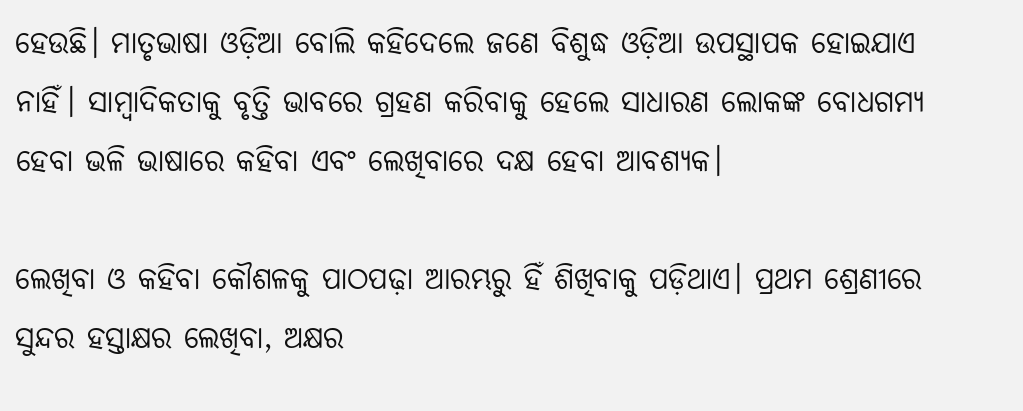ହେଉଛି। ମାତୃଭାଷା ଓଡ଼ିଆ ବୋଲି କହିଦେଲେ ଜଣେ ବିଶୁଦ୍ଧ ଓଡ଼ିଆ ଉପସ୍ଥାପକ ହୋଇଯାଏ ନାହିଁ। ସାମ୍ୱାଦିକତାକୁ ବୃତ୍ତି ଭାବରେ ଗ୍ରହଣ କରିବାକୁ ହେଲେ ସାଧାରଣ ଲୋକଙ୍କ ବୋଧଗମ୍ୟ ହେବା ଭଳି ଭାଷାରେ କହିବା ଏବଂ ଲେଖିବାରେ ଦକ୍ଷ ହେବା ଆବଶ୍ୟକ।

ଲେଖିବା ଓ କହିବା କୌଶଳକୁ ପାଠପଢ଼ା ଆରମ୍ଭରୁ ହିଁ ଶିଖିବାକୁ ପଡ଼ିଥାଏ। ପ୍ରଥମ ଶ୍ରେଣୀରେ ସୁନ୍ଦର ହସ୍ତାକ୍ଷର ଲେଖିବା, ଅକ୍ଷର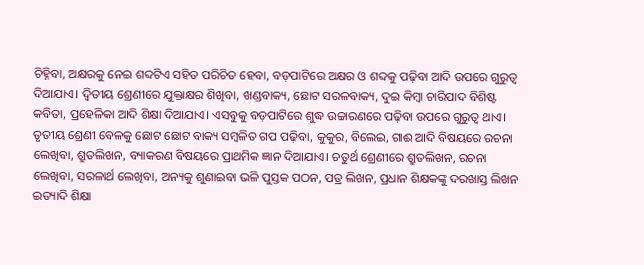ଚିହ୍ନିବା, ଅକ୍ଷରକୁ ନେଇ ଶବ୍ଦଟିଏ ସହିତ ପରିଚିତ ହେବା, ବଡ଼ପାଟିରେ ଅକ୍ଷର ଓ ଶବ୍ଦକୁ ପଢ଼ିବା ଆଦି ଉପରେ ଗୁରୁତ୍ୱ ଦିଆଯାଏ। ଦ୍ୱିତୀୟ ଶ୍ରେଣୀରେ ଯୁକ୍ତାକ୍ଷର ଶିଖିବା, ଖଣ୍ଡବାକ୍ୟ, ଛୋଟ ସରଳବାକ୍ୟ, ଦୁଇ କିମ୍ୱା ଚାରିପାଦ ବିଶିଷ୍ଟ କବିତା, ପ୍ରହେଳିକା ଆଦି ଶିକ୍ଷା ଦିଆଯାଏ। ଏସବୁକୁ ବଡ଼ପାଟିରେ ଶୁଦ୍ଧ ଉଚ୍ଚାରଣରେ ପଢ଼ିବା ଉପରେ ଗୁରୁତ୍ୱ ଥାଏ। ତୃତୀୟ ଶ୍ରେଣୀ ବେଳକୁ ଛୋଟ ଛୋଟ ବାକ୍ୟ ସମ୍ୱଳିତ ଗପ ପଢ଼ିବା, କୁକୁର, ବିଲେଇ, ଗାଈ ଆଦି ବିଷୟରେ ରଚନା ଲେଖିବା, ଶ୍ରୁତଲିଖନ, ବ୍ୟାକରଣ ବିଷୟରେ ପ୍ରାଥମିକ ଜ୍ଞାନ ଦିଆଯାଏ। ଚତୁର୍ଥ ଶ୍ରେଣୀରେ ଶ୍ରୁତଲିଖନ, ରଚନା ଲେଖିବା, ସରଳାର୍ଥ ଲେଖିବା, ଅନ୍ୟକୁ ଶୁଣାଇବା ଭଳି ପୁସ୍ତକ ପଠନ, ପତ୍ର ଲିଖନ, ପ୍ରଧାନ ଶିକ୍ଷକଙ୍କୁ ଦରଖାସ୍ତ ଲିଖନ ଇତ୍ୟାଦି ଶିକ୍ଷା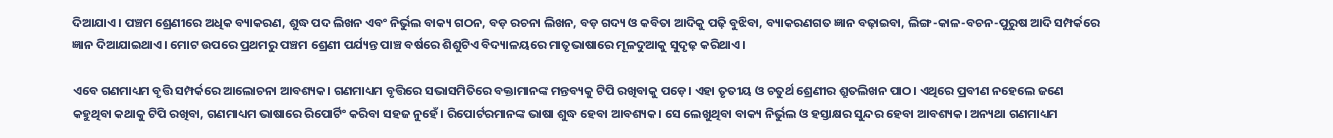ଦିଆଯାଏ। ପଞ୍ଚମ ଶ୍ରେଣୀରେ ଅଧିକ ବ୍ୟାକରଣ, ଶୁଦ୍ଧ ପଦ ଲିଖନ ଏବଂ ନିର୍ଭୁଲ ବାକ୍ୟ ଗଠନ, ବଡ଼ ରଚନା ଲିଖନ, ବଡ଼ ଗଦ୍ୟ ଓ କବିତା ଆଦିକୁ ପଢ଼ି ବୁଝିବା, ବ୍ୟାକରଣଗତ ଜ୍ଞାନ ବଢ଼ାଇବା, ଲିଙ୍ଗ-କାଳ-ବଚନ-ପୁରୁଷ ଆଦି ସମ୍ପର୍କରେ ଜ୍ଞାନ ଦିଆଯାଇଥାଏ। ମୋଟ ଉପରେ ପ୍ରଥମରୁ ପଞ୍ଚମ ଶ୍ରେଣୀ ପର୍ଯ୍ୟନ୍ତ ପାଞ୍ଚ ବର୍ଷରେ ଶିଶୁଟିଏ ବିଦ୍ୟାଳୟରେ ମାତୃଭାଷାରେ ମୂଳଦୁଆକୁ ସୁଦୃଢ଼ କରିଥାଏ।

ଏବେ ଗଣମାଧ୍ୟମ ବୃତ୍ତି ସମ୍ପର୍କରେ ଆଲୋଚନା ଆବଶ୍ୟକ। ଗଣମାଧ୍ୟମ ବୃତ୍ତିରେ ସଭାସମିତିରେ ବକ୍ତାମାନଙ୍କ ମନ୍ତବ୍ୟକୁ ଟିପି ରଖିବାକୁ ପଡ଼େ। ଏହା ତୃତୀୟ ଓ ଚତୁର୍ଥ ଶ୍ରେଣୀର ଶ୍ରୁତଲିଖନ ପାଠ। ଏଥିରେ ପ୍ରବୀଣ ନହେଲେ ଜଣେ କହୁଥିବା କଥାକୁ ଟିପି ରଖିବା, ଗଣମାଧ୍ୟମ ଭାଷାରେ ରିପୋର୍ଟିଂ କରିବା ସହଜ ନୁହେଁ। ରିପୋର୍ଟରମାନଙ୍କ ଭାଷା ଶୁଦ୍ଧ ହେବା ଆବଶ୍ୟକ। ସେ ଲେଖୁଥିବା ବାକ୍ୟ ନିର୍ଭୁଲ ଓ ହସ୍ତାକ୍ଷର ସୁନ୍ଦର ହେବା ଆବଶ୍ୟକ। ଅନ୍ୟଥା ଗଣମାଧ୍ୟମ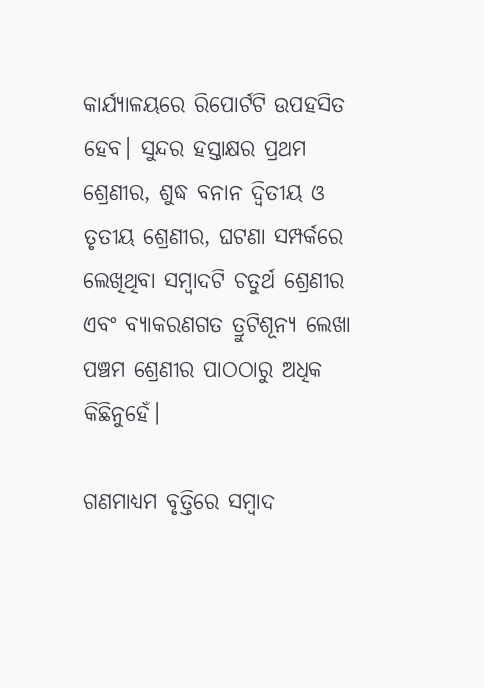କାର୍ଯ୍ୟାଳୟରେ ରିପୋର୍ଟଟି ଉପହସିତ ହେବ। ସୁନ୍ଦର ହସ୍ତାକ୍ଷର ପ୍ରଥମ ଶ୍ରେଣୀର, ଶୁଦ୍ଧ ବନାନ ଦ୍ୱିତୀୟ ଓ ତୃତୀୟ ଶ୍ରେଣୀର, ଘଟଣା ସମ୍ପର୍କରେ ଲେଖିଥିବା ସମ୍ୱାଦଟି ଚତୁର୍ଥ ଶ୍ରେଣୀର ଏବଂ ବ୍ୟାକରଣଗତ ତ୍ରୁଟିଶୂନ୍ୟ ଲେଖା ପଞ୍ଚମ ଶ୍ରେଣୀର ପାଠଠାରୁ ଅଧିକ କିଛିନୁହେଁ।

ଗଣମାଧ୍ୟମ ବୃତ୍ତିରେ ସମ୍ୱାଦ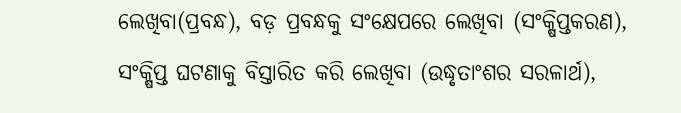ଲେଖିବା(ପ୍ରବନ୍ଧ), ବଡ଼ ପ୍ରବନ୍ଧକୁ ସଂକ୍ଷେପରେ ଲେଖିବା (ସଂକ୍ଷିପ୍ତକରଣ), ସଂକ୍ଷିପ୍ତ ଘଟଣାକୁ ବିସ୍ତାରିତ କରି ଲେଖିବା (ଉଦ୍ଧୃତାଂଶର ସରଳାର୍ଥ),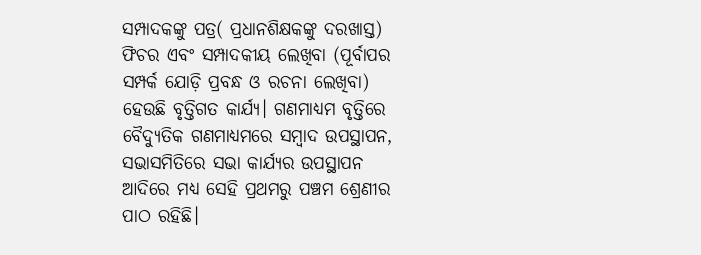ସମ୍ପାଦକଙ୍କୁ ପତ୍ର( ପ୍ରଧାନଶିକ୍ଷକଙ୍କୁ ଦରଖାସ୍ତ) ଫିଚର ଏବଂ ସମ୍ପାଦକୀୟ ଲେଖିବା (ପୂର୍ବାପର ସମ୍ପର୍କ ଯୋଡ଼ି ପ୍ରବନ୍ଧ ଓ ରଚନା ଲେଖିବା) ହେଉଛି ବୃତ୍ତିଗତ କାର୍ଯ୍ୟ। ଗଣମାଧ୍ୟମ ବୃତ୍ତିରେ ବୈଦ୍ୟୁତିକ ଗଣମାଧ୍ୟମରେ ସମ୍ୱାଦ ଉପସ୍ଥାପନ, ସଭାସମିତିରେ ସଭା କାର୍ଯ୍ୟର ଉପସ୍ଥାପନ ଆଦିରେ ମଧ୍ୟ ସେହି ପ୍ରଥମରୁ ପଞ୍ଚମ ଶ୍ରେଣୀର ପାଠ ରହିଛି।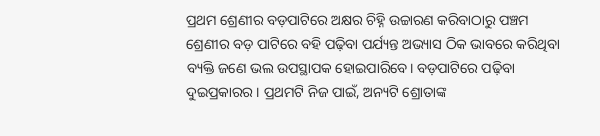ପ୍ରଥମ ଶ୍ରେଣୀର ବଡ଼ପାଟିରେ ଅକ୍ଷର ଚିହ୍ନି ଉଚ୍ଚାରଣ କରିବାଠାରୁ ପଞ୍ଚମ ଶ୍ରେଣୀର ବଡ଼ ପାଟିରେ ବହି ପଢ଼ିବା ପର୍ଯ୍ୟନ୍ତ ଅଭ୍ୟାସ ଠିକ ଭାବରେ କରିଥିବା ବ୍ୟକ୍ତି ଜଣେ ଭଲ ଉପସ୍ଥାପକ ହୋଇପାରିବେ। ବଡ଼ପାଟିରେ ପଢ଼ିବା ଦୁଇପ୍ରକାରର। ପ୍ରଥମଟି ନିଜ ପାଇଁ, ଅନ୍ୟଟି ଶ୍ରୋତାଙ୍କ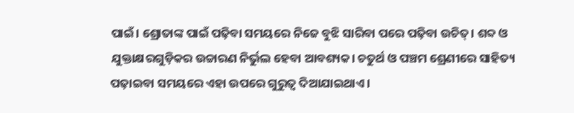ପାଇଁ। ଶ୍ରୋତାଙ୍କ ପାଇଁ ପଢ଼ିବା ସମୟରେ ନିଜେ ବୁଝି ସାରିବା ପରେ ପଢ଼ିବା ଉଚିତ୍‌‌। ଶବ୍ଦ ଓ ଯୁକ୍ତାକ୍ଷରଗୁଡ଼ିକର ଉଚ୍ଚାରଣ ନିର୍ଭୁଲ ହେବା ଆବଶ୍ୟକ। ଚତୁର୍ଥ ଓ ପଞ୍ଚମ ଶ୍ରେଣୀରେ ସାହିତ୍ୟ ପଢ଼ାଇବା ସମୟରେ ଏହା ଉପରେ ଗୁରୁତ୍ୱ ଦିଆଯାଇଥାଏ।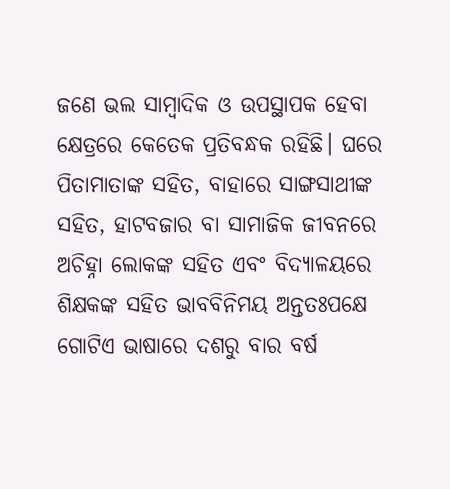ଜଣେ ଭଲ ସାମ୍ୱାଦିକ ଓ ଉପସ୍ଥାପକ ହେବା କ୍ଷେତ୍ରରେ କେତେକ ପ୍ରତିବନ୍ଧକ ରହିଛି। ଘରେ ପିତାମାତାଙ୍କ ସହିତ, ବାହାରେ ସାଙ୍ଗସାଥୀଙ୍କ ସହିତ, ହାଟବଜାର ବା ସାମାଜିକ ଜୀବନରେ ଅଚିହ୍ନା ଲୋକଙ୍କ ସହିତ ଏବଂ ବିଦ୍ୟାଳୟରେ ଶିକ୍ଷକଙ୍କ ସହିତ ଭାବବିନିମୟ ଅନ୍ତତଃପକ୍ଷେ ଗୋଟିଏ ଭାଷାରେ ଦଶରୁ ବାର ବର୍ଷ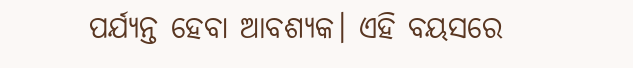ପର୍ଯ୍ୟନ୍ତ ହେବା ଆବଶ୍ୟକ। ଏହି ବୟସରେ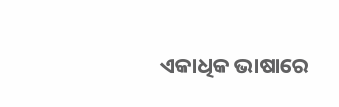ଏକାଧିକ ଭାଷାରେ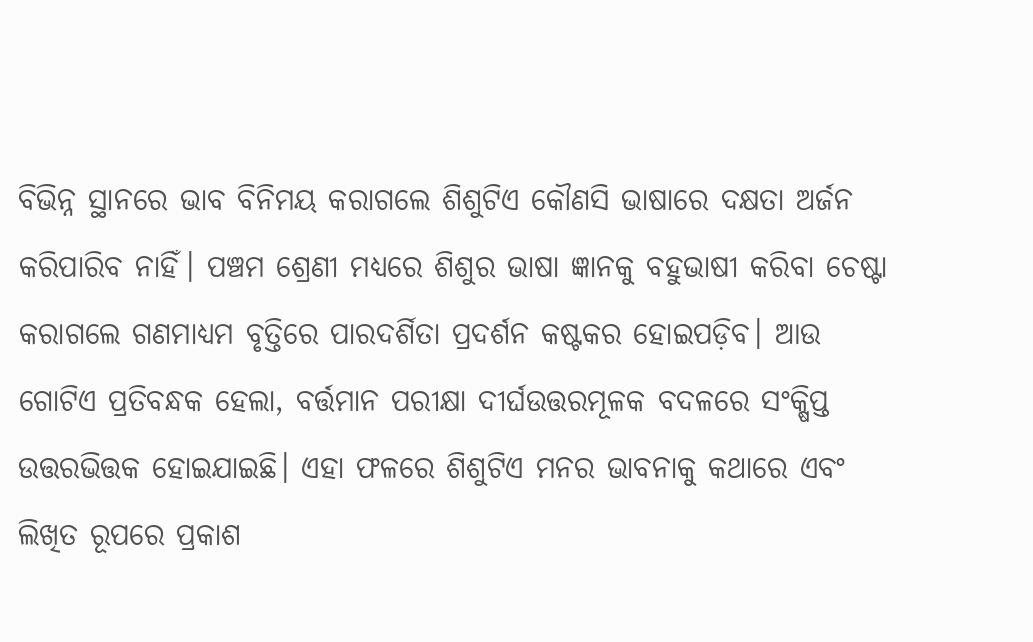ବିଭିନ୍ନ ସ୍ଥାନରେ ଭାବ ବିନିମୟ କରାଗଲେ ଶିଶୁଟିଏ କୌଣସି ଭାଷାରେ ଦକ୍ଷତା ଅର୍ଜନ କରିପାରିବ ନାହିଁ। ପଞ୍ଚମ ଶ୍ରେଣୀ ମଧ୍ୟରେ ଶିଶୁର ଭାଷା ଜ୍ଞାନକୁ ବହୁଭାଷୀ କରିବା ଚେଷ୍ଟା କରାଗଲେ ଗଣମାଧ୍ୟମ ବୃତ୍ତିରେ ପାରଦର୍ଶିତା ପ୍ରଦର୍ଶନ କଷ୍ଟକର ହୋଇପଡ଼ିବ। ଆଉ ଗୋଟିଏ ପ୍ରତିବନ୍ଧକ ହେଲା, ବର୍ତ୍ତମାନ ପରୀକ୍ଷା ଦୀର୍ଘଉତ୍ତରମୂଳକ ବଦଳରେ ସଂକ୍ଷିପ୍ତ ଉତ୍ତରଭିତ୍ତକ ହୋଇଯାଇଛି। ଏହା ଫଳରେ ଶିଶୁଟିଏ ମନର ଭାବନାକୁ କଥାରେ ଏବଂ ଲିଖିତ ରୂପରେ ପ୍ରକାଶ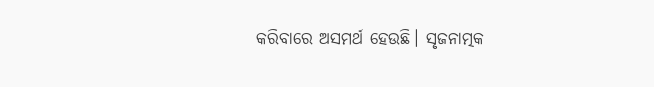କରିବାରେ ଅସମର୍ଥ ହେଉଛି। ସୃଜନାତ୍ମକ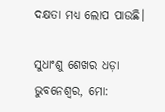ଦକ୍ଷତା ମଧ୍ୟ ଲୋପ ପାଉଛି।

ସୁଧାଂଶୁ ଶେଖର ଧଡ଼ା
ଭୁବନେଶ୍ୱର, ମୋ: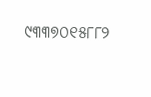୯୩୩୭୦୧୫୮୮୨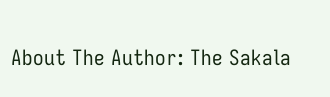About The Author: The Sakala